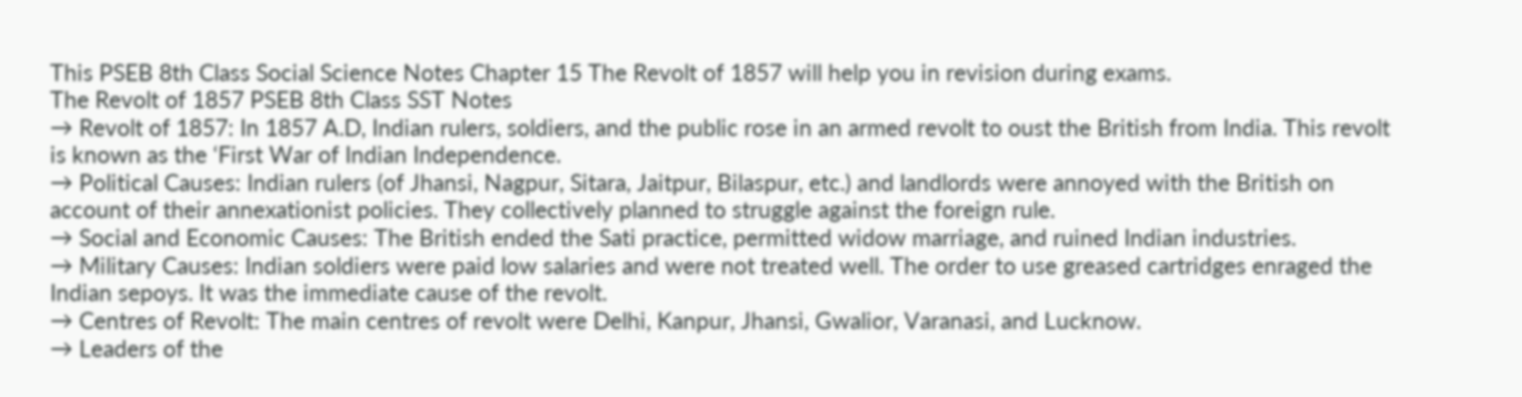This PSEB 8th Class Social Science Notes Chapter 15 The Revolt of 1857 will help you in revision during exams.
The Revolt of 1857 PSEB 8th Class SST Notes
→ Revolt of 1857: In 1857 A.D, Indian rulers, soldiers, and the public rose in an armed revolt to oust the British from India. This revolt is known as the ‘First War of Indian Independence.
→ Political Causes: Indian rulers (of Jhansi, Nagpur, Sitara, Jaitpur, Bilaspur, etc.) and landlords were annoyed with the British on account of their annexationist policies. They collectively planned to struggle against the foreign rule.
→ Social and Economic Causes: The British ended the Sati practice, permitted widow marriage, and ruined Indian industries.
→ Military Causes: Indian soldiers were paid low salaries and were not treated well. The order to use greased cartridges enraged the Indian sepoys. It was the immediate cause of the revolt.
→ Centres of Revolt: The main centres of revolt were Delhi, Kanpur, Jhansi, Gwalior, Varanasi, and Lucknow.
→ Leaders of the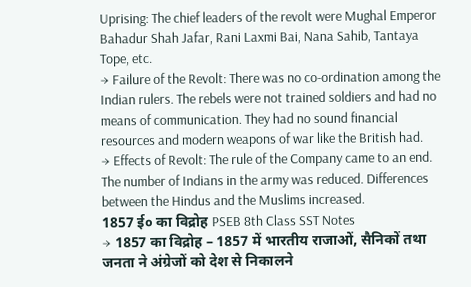Uprising: The chief leaders of the revolt were Mughal Emperor Bahadur Shah Jafar, Rani Laxmi Bai, Nana Sahib, Tantaya Tope, etc.
→ Failure of the Revolt: There was no co-ordination among the Indian rulers. The rebels were not trained soldiers and had no means of communication. They had no sound financial resources and modern weapons of war like the British had.
→ Effects of Revolt: The rule of the Company came to an end. The number of Indians in the army was reduced. Differences between the Hindus and the Muslims increased.
1857 ई० का विद्रोह PSEB 8th Class SST Notes
→ 1857 का विद्रोह – 1857 में भारतीय राजाओं, सैनिकों तथा जनता ने अंग्रेजों को देश से निकालने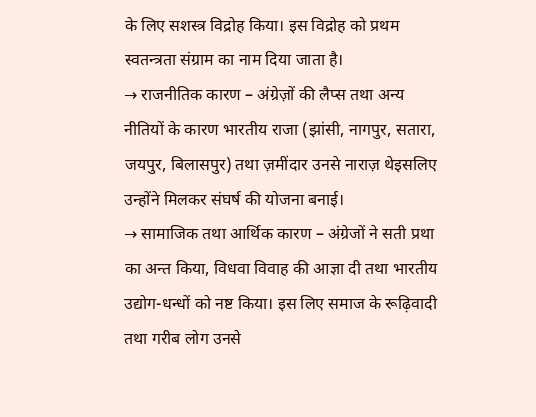के लिए सशस्त्र विद्रोह किया। इस विद्रोह को प्रथम स्वतन्त्रता संग्राम का नाम दिया जाता है।
→ राजनीतिक कारण – अंग्रेज़ों की लैप्स तथा अन्य नीतियों के कारण भारतीय राजा (झांसी, नागपुर, सतारा, जयपुर, बिलासपुर) तथा ज़मींदार उनसे नाराज़ थेइसलिए उन्होंने मिलकर संघर्ष की योजना बनाई।
→ सामाजिक तथा आर्थिक कारण – अंग्रेजों ने सती प्रथा का अन्त किया, विधवा विवाह की आज्ञा दी तथा भारतीय उद्योग-धन्धों को नष्ट किया। इस लिए समाज के रूढ़िवादी तथा गरीब लोग उनसे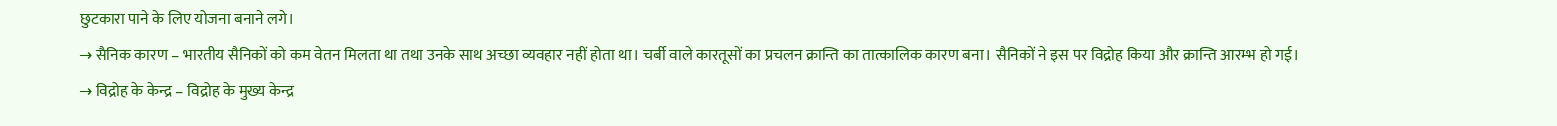छुटकारा पाने के लिए योजना बनाने लगे।
→ सैनिक कारण – भारतीय सैनिकों को कम वेतन मिलता था तथा उनके साथ अच्छा व्यवहार नहीं होता था। चर्बी वाले कारतूसों का प्रचलन क्रान्ति का तात्कालिक कारण बना। सैनिकों ने इस पर विद्रोह किया और क्रान्ति आरम्भ हो गई।
→ विद्रोह के केन्द्र – विद्रोह के मुख्य केन्द्र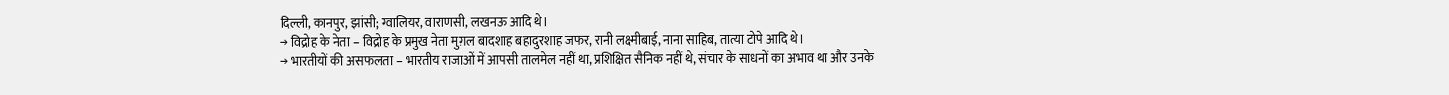दिल्ली, कानपुर, झांसी; ग्वालियर, वाराणसी, लखनऊ आदि थे।
→ विद्रोह के नेता – विद्रोह के प्रमुख नेता मुग़ल बादशाह बहादुरशाह जफर, रानी लक्ष्मीबाई, नाना साहिब, तात्या टोपे आदि थे।
→ भारतीयों की असफलता – भारतीय राजाओं में आपसी तालमेल नहीं था, प्रशिक्षित सैनिक नहीं थे, संचार के साधनों का अभाव था और उनके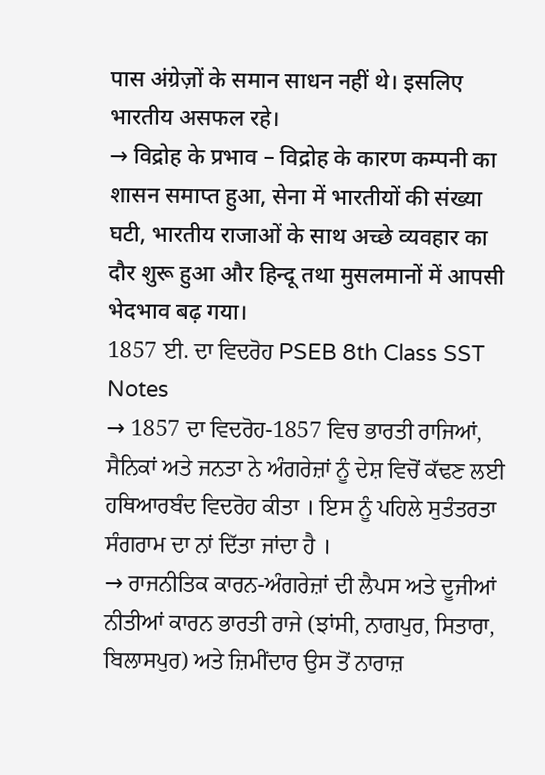पास अंग्रेज़ों के समान साधन नहीं थे। इसलिए भारतीय असफल रहे।
→ विद्रोह के प्रभाव – विद्रोह के कारण कम्पनी का शासन समाप्त हुआ, सेना में भारतीयों की संख्या घटी, भारतीय राजाओं के साथ अच्छे व्यवहार का दौर शुरू हुआ और हिन्दू तथा मुसलमानों में आपसी भेदभाव बढ़ गया।
1857 ਈ. ਦਾ ਵਿਦਰੋਹ PSEB 8th Class SST Notes
→ 1857 ਦਾ ਵਿਦਰੋਹ-1857 ਵਿਚ ਭਾਰਤੀ ਰਾਜਿਆਂ, ਸੈਨਿਕਾਂ ਅਤੇ ਜਨਤਾ ਨੇ ਅੰਗਰੇਜ਼ਾਂ ਨੂੰ ਦੇਸ਼ ਵਿਚੋਂ ਕੱਢਣ ਲਈ ਹਥਿਆਰਬੰਦ ਵਿਦਰੋਹ ਕੀਤਾ । ਇਸ ਨੂੰ ਪਹਿਲੇ ਸੁਤੰਤਰਤਾ ਸੰਗਰਾਮ ਦਾ ਨਾਂ ਦਿੱਤਾ ਜਾਂਦਾ ਹੈ ।
→ ਰਾਜਨੀਤਿਕ ਕਾਰਨ-ਅੰਗਰੇਜ਼ਾਂ ਦੀ ਲੈਪਸ ਅਤੇ ਦੂਜੀਆਂ ਨੀਤੀਆਂ ਕਾਰਨ ਭਾਰਤੀ ਰਾਜੇ (ਝਾਂਸੀ, ਨਾਗਪੁਰ, ਸਿਤਾਰਾ, ਬਿਲਾਸਪੁਰ) ਅਤੇ ਜ਼ਿਮੀਂਦਾਰ ਉਸ ਤੋਂ ਨਾਰਾਜ਼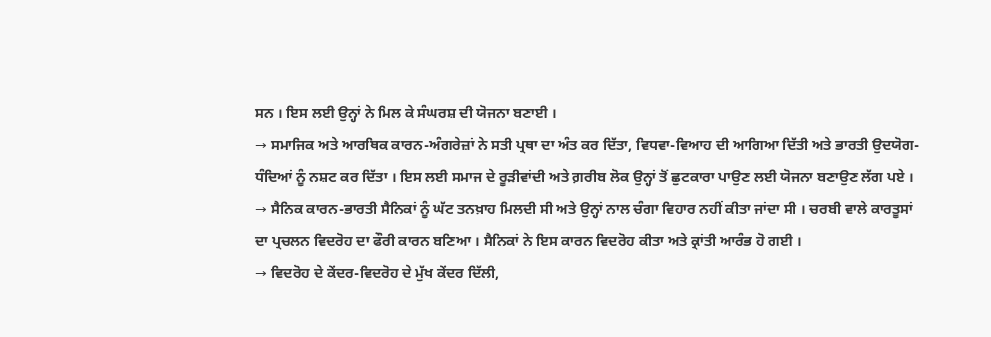ਸਨ । ਇਸ ਲਈ ਉਨ੍ਹਾਂ ਨੇ ਮਿਲ ਕੇ ਸੰਘਰਸ਼ ਦੀ ਯੋਜਨਾ ਬਣਾਈ ।
→ ਸਮਾਜਿਕ ਅਤੇ ਆਰਥਿਕ ਕਾਰਨ-ਅੰਗਰੇਜ਼ਾਂ ਨੇ ਸਤੀ ਪ੍ਰਥਾ ਦਾ ਅੰਤ ਕਰ ਦਿੱਤਾ, ਵਿਧਵਾ-ਵਿਆਹ ਦੀ ਆਗਿਆ ਦਿੱਤੀ ਅਤੇ ਭਾਰਤੀ ਉਦਯੋਗ-ਧੰਦਿਆਂ ਨੂੰ ਨਸ਼ਟ ਕਰ ਦਿੱਤਾ । ਇਸ ਲਈ ਸਮਾਜ ਦੇ ਰੂੜੀਵਾਂਦੀ ਅਤੇ ਗ਼ਰੀਬ ਲੋਕ ਉਨ੍ਹਾਂ ਤੋਂ ਛੁਟਕਾਰਾ ਪਾਉਣ ਲਈ ਯੋਜਨਾ ਬਣਾਉਣ ਲੱਗ ਪਏ ।
→ ਸੈਨਿਕ ਕਾਰਨ-ਭਾਰਤੀ ਸੈਨਿਕਾਂ ਨੂੰ ਘੱਟ ਤਨਖ਼ਾਹ ਮਿਲਦੀ ਸੀ ਅਤੇ ਉਨ੍ਹਾਂ ਨਾਲ ਚੰਗਾ ਵਿਹਾਰ ਨਹੀਂ ਕੀਤਾ ਜਾਂਦਾ ਸੀ । ਚਰਬੀ ਵਾਲੇ ਕਾਰਤੂਸਾਂ ਦਾ ਪ੍ਰਚਲਨ ਵਿਦਰੋਹ ਦਾ ਫੌਰੀ ਕਾਰਨ ਬਣਿਆ । ਸੈਨਿਕਾਂ ਨੇ ਇਸ ਕਾਰਨ ਵਿਦਰੋਹ ਕੀਤਾ ਅਤੇ ਕ੍ਰਾਂਤੀ ਆਰੰਭ ਹੋ ਗਈ ।
→ ਵਿਦਰੋਹ ਦੇ ਕੇਂਦਰ-ਵਿਦਰੋਹ ਦੇ ਮੁੱਖ ਕੇਂਦਰ ਦਿੱਲੀ,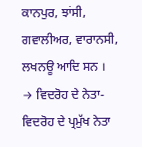ਕਾਨਪੁਰ, ਝਾਂਸੀ, ਗਵਾਲੀਅਰ, ਵਾਰਾਨਸੀ, ਲਖਨਊ ਆਦਿ ਸਨ ।
→ ਵਿਦਰੋਹ ਦੇ ਨੇਤਾ-ਵਿਦਰੋਹ ਦੇ ਪ੍ਰਮੁੱਖ ਨੇਤਾ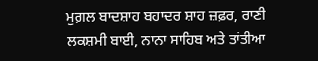ਮੁਗ਼ਲ ਬਾਦਸ਼ਾਹ ਬਹਾਦਰ ਸ਼ਾਹ ਜ਼ਫ਼ਰ, ਰਾਣੀ ਲਕਸ਼ਮੀ ਬਾਈ, ਨਾਨਾ ਸਾਹਿਬ ਅਤੇ ਤਾਂਤੀਆ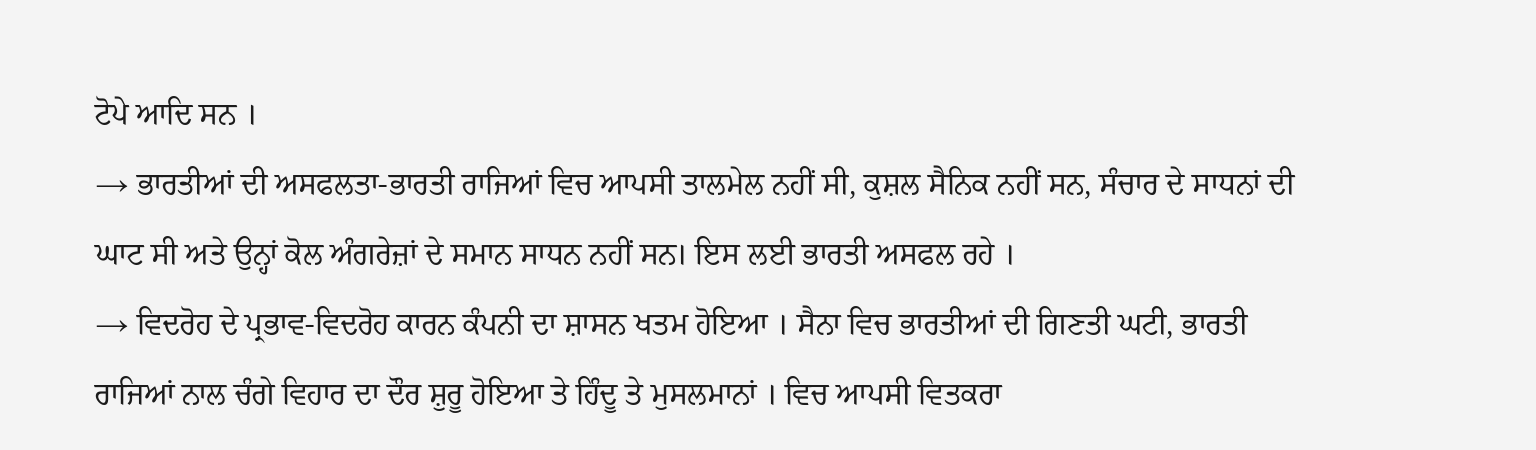ਟੋਪੇ ਆਦਿ ਸਨ ।
→ ਭਾਰਤੀਆਂ ਦੀ ਅਸਫਲਤਾ-ਭਾਰਤੀ ਰਾਜਿਆਂ ਵਿਚ ਆਪਸੀ ਤਾਲਮੇਲ ਨਹੀਂ ਸੀ, ਕੁਸ਼ਲ ਸੈਨਿਕ ਨਹੀਂ ਸਨ, ਸੰਚਾਰ ਦੇ ਸਾਧਨਾਂ ਦੀ ਘਾਟ ਸੀ ਅਤੇ ਉਨ੍ਹਾਂ ਕੋਲ ਅੰਗਰੇਜ਼ਾਂ ਦੇ ਸਮਾਨ ਸਾਧਨ ਨਹੀਂ ਸਨ। ਇਸ ਲਈ ਭਾਰਤੀ ਅਸਫਲ ਰਹੇ ।
→ ਵਿਦਰੋਹ ਦੇ ਪ੍ਰਭਾਵ-ਵਿਦਰੋਹ ਕਾਰਨ ਕੰਪਨੀ ਦਾ ਸ਼ਾਸਨ ਖਤਮ ਹੋਇਆ । ਸੈਨਾ ਵਿਚ ਭਾਰਤੀਆਂ ਦੀ ਗਿਣਤੀ ਘਟੀ, ਭਾਰਤੀ ਰਾਜਿਆਂ ਨਾਲ ਚੰਗੇ ਵਿਹਾਰ ਦਾ ਦੌਰ ਸ਼ੁਰੂ ਹੋਇਆ ਤੇ ਹਿੰਦੂ ਤੇ ਮੁਸਲਮਾਨਾਂ । ਵਿਚ ਆਪਸੀ ਵਿਤਕਰਾ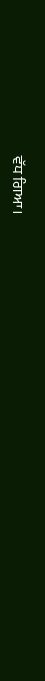ਵੱਧ ਗਿਆ।